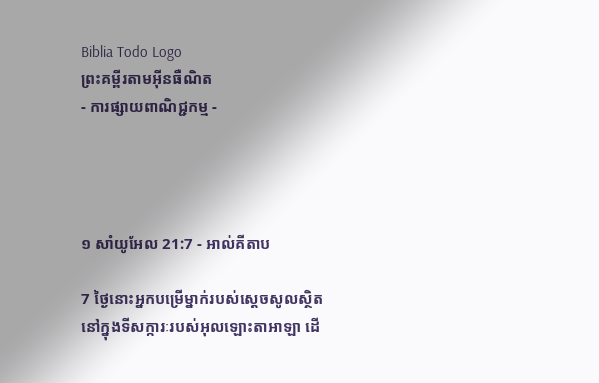Biblia Todo Logo
ព្រះគម្ពីរតាមអ៊ីនធឺណិត
- ការផ្សាយពាណិជ្ជកម្ម -




១ សាំ‌យូ‌អែល 21:7 - អាល់គីតាប

7 ថ្ងៃនោះអ្នកបម្រើម្នាក់របស់ស្តេចសូលស្ថិតនៅក្នុងទីសក្ការៈរបស់អុលឡោះ‌តាអាឡា ដើ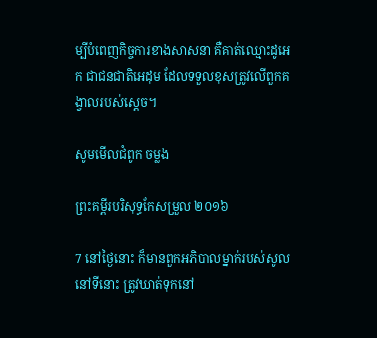ម្បីបំពេញកិច្ចការខាងសាសនា គឺគាត់ឈ្មោះដូអេក ជាជន‌ជាតិអេដុម ដែលទទួលខុសត្រូវលើពួកគង្វាលរបស់ស្តេច។

សូមមើលជំពូក ចម្លង

ព្រះគម្ពីរបរិសុទ្ធកែសម្រួល ២០១៦

7 នៅថ្ងៃនោះ ក៏មានពួកអភិបាលម្នាក់របស់សូលនៅទីនោះ ត្រូវឃាត់ទុកនៅ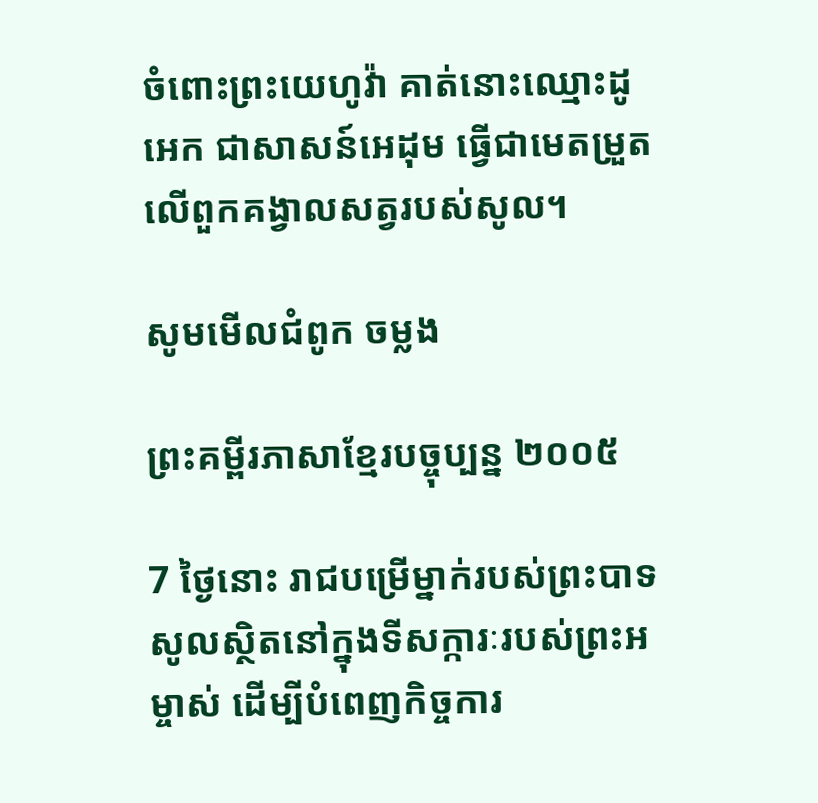ចំពោះព្រះ‌យេហូវ៉ា គាត់នោះឈ្មោះដូអេក ជាសាសន៍អេដុម ធ្វើជាមេតម្រួតលើពួកគង្វាលសត្វរបស់សូល។

សូមមើលជំពូក ចម្លង

ព្រះគម្ពីរភាសាខ្មែរបច្ចុប្បន្ន ២០០៥

7 ថ្ងៃនោះ រាជបម្រើម្នាក់របស់ព្រះ‌បាទសូលស្ថិតនៅក្នុងទីសក្ការៈរបស់ព្រះ‌អម្ចាស់ ដើម្បីបំពេញកិច្ចការ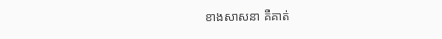ខាងសាសនា គឺគាត់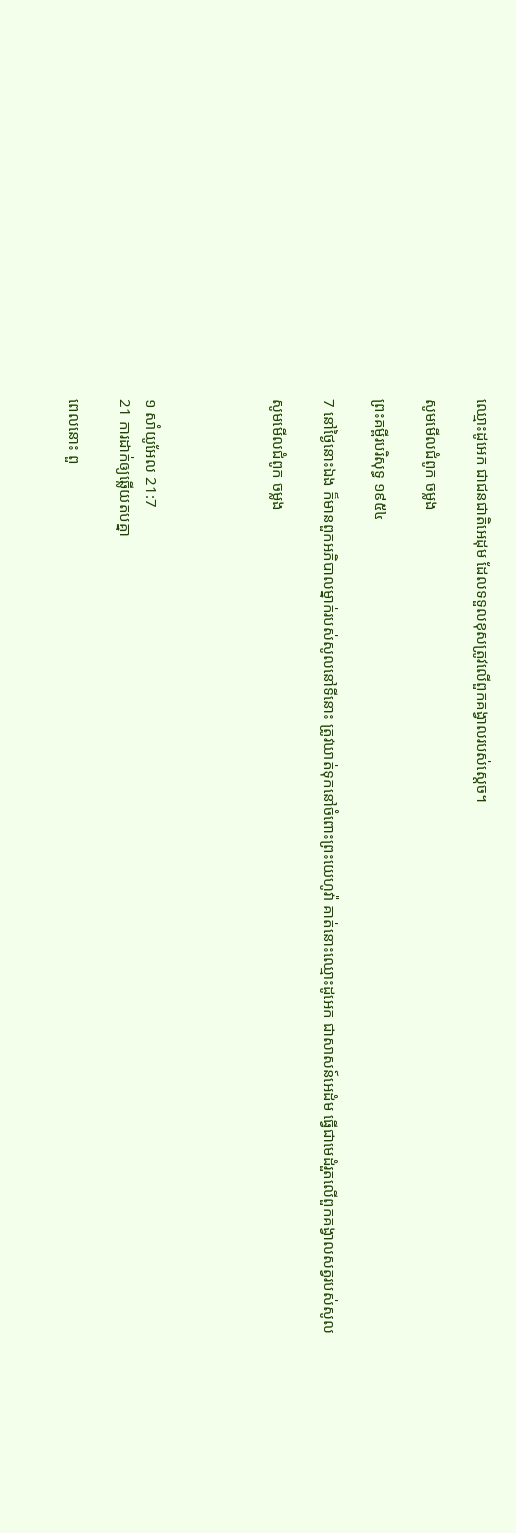ឈ្មោះដូអេក ជាជន‌ជាតិអេដុម ដែលទទួលខុសត្រូវលើពួកគង្វាលរបស់ស្ដេច។

សូមមើលជំពូក ចម្លង

ព្រះគម្ពីរបរិសុទ្ធ ១៩៥៤

7 នៅថ្ងៃនោះឯង ក៏មានពួកអភិបាលម្នាក់របស់សូលនៅទីនោះ ត្រូវឃាត់ទុកនៅចំពោះព្រះ‌យេហូវ៉ា គាត់នោះឈ្មោះដូអេក ជាសាសន៍អេដំម ធ្វើជាមេដំរួតលើពួកគង្វាលសត្វរបស់សូល

សូមមើលជំពូក ចម្លង




១ សាំ‌យូ‌អែល 21:7
21 ការដាក់ឲ្យឆ្លើយតបគ្នា

ពេលនោះ ពួ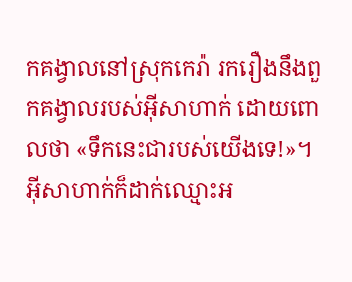កគង្វាលនៅស្រុកកេរ៉ា រករឿងនឹងពួកគង្វាលរបស់អ៊ីសា‌ហាក់ ដោយពោលថា «ទឹកនេះជារបស់យើងទេ!»។ អ៊ីសា‌ហាក់ក៏ដាក់ឈ្មោះអ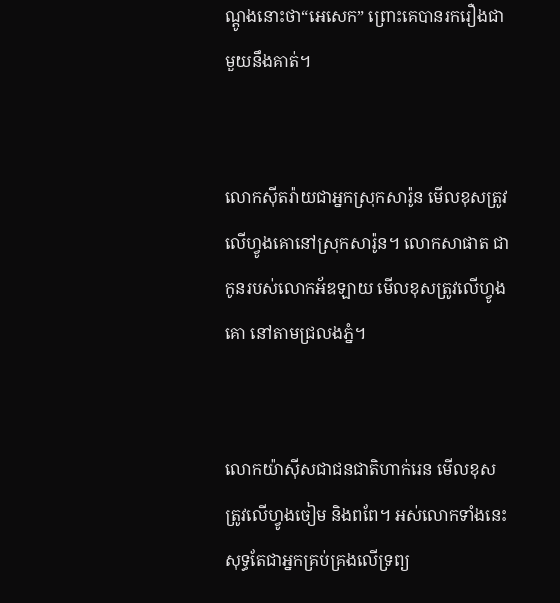ណ្តូងនោះថា“អេសេក” ព្រោះគេបានរករឿងជាមួយនឹងគាត់។


លោកស៊ីត‌រ៉ាយជាអ្នកស្រុកសារ៉ូន មើលខុសត្រូវលើហ្វូងគោនៅស្រុកសារ៉ូន។ លោកសាផាត ជាកូនរបស់លោកអ័ឌ‌ឡាយ មើលខុសត្រូវលើហ្វូងគោ នៅតាមជ្រលងភ្នំ។


លោកយ៉ា‌ស៊ីសជាជន‌ជាតិហាក់‌រេន មើលខុសត្រូវលើហ្វូងចៀម និងពពែ។ អស់លោកទាំងនេះសុទ្ធតែជាអ្នកគ្រប់‌គ្រងលើទ្រព្យ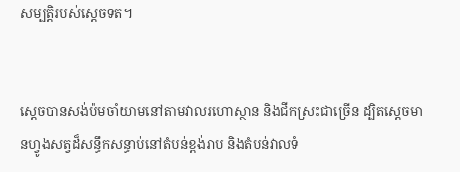សម្បត្តិរបស់ស្តេចទត។


ស្តេចបានសង់ប៉មចាំយាមនៅតាមវាលរហោ‌ស្ថាន និងជីកស្រះជាច្រើន ដ្បិតស្តេចមានហ្វូងសត្វដ៏សន្ធឹកសន្ធាប់នៅតំបន់ខ្ពង់រាប និងតំបន់វាលទំ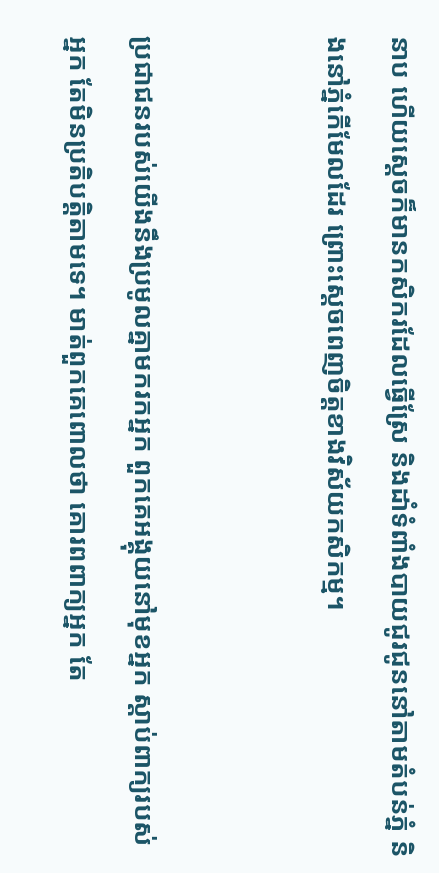នាប ហើយស្តេចក៏មានកសិករដែលធ្វើស្រែ និងដាំទំពាំង‌បាយ‌ជូរជូននៅតាមតំបន់ភ្នំ និងនៅភ្នំកើមែលដែរ ព្រោះស្តេចពេញចិត្តខាងវិស័យកសិ‌កម្ម។


ប្រជា‌ជនរបស់យើងនឹងប្រមូលគ្នាមករកអ្នក ពួកគេអង្គុយនៅមុខអ្នក ស្ដាប់ពាក្យរបស់អ្នក តែមិនប្រតិបត្តិតាមទេ។ មាត់ពួកគេពោលថា គោរពពាក្យអ្នក តែ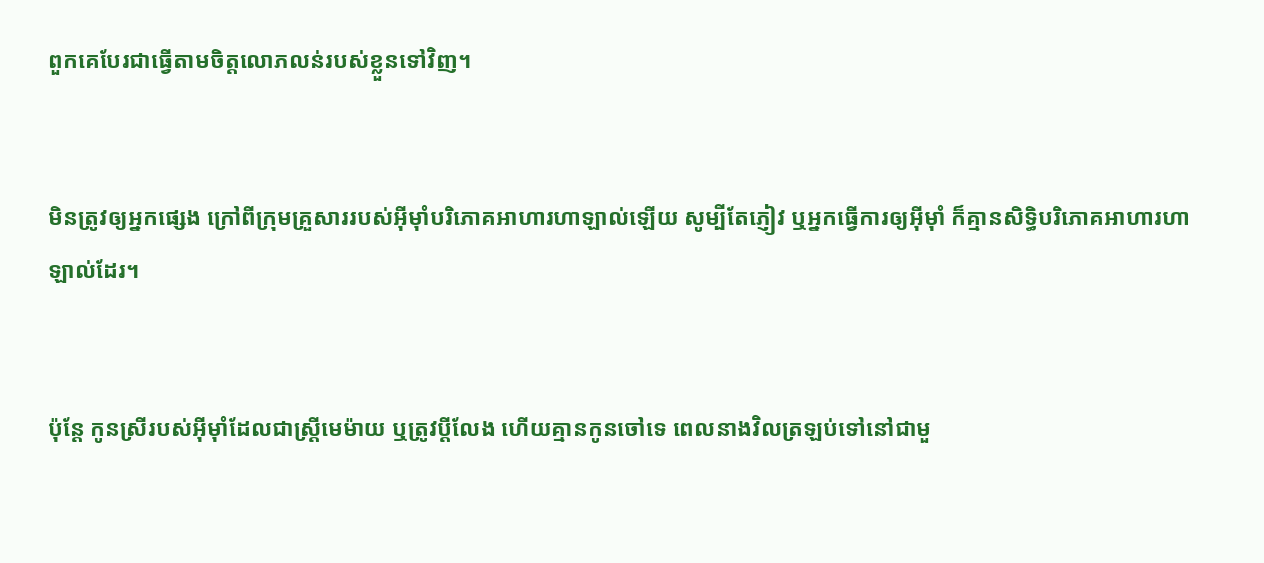ពួកគេបែរជាធ្វើតាមចិត្តលោភ‌លន់របស់ខ្លួនទៅវិញ។


មិនត្រូវឲ្យអ្នកផ្សេង ក្រៅពីក្រុមគ្រួសាររបស់អ៊ីមុាំបរិភោគអាហារហាឡាល់ឡើយ សូម្បីតែភ្ញៀវ ឬអ្នកធ្វើការឲ្យអ៊ីមុាំ ក៏គ្មានសិទ្ធិបរិភោគអាហារហាឡាល់ដែរ។


ប៉ុន្តែ កូនស្រីរបស់អ៊ីមុាំដែលជាស្ត្រីមេ‌ម៉ាយ ឬត្រូវប្ដីលែង ហើយគ្មានកូនចៅទេ ពេលនាងវិលត្រឡប់ទៅនៅជាមួ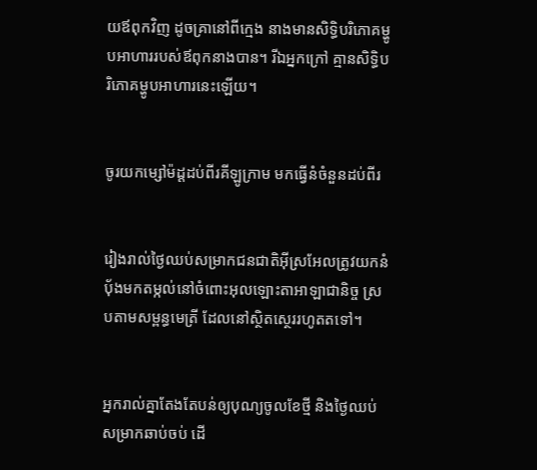យឪពុកវិញ ដូចគ្រានៅពីក្មេង នាងមានសិទ្ធិបរិភោគម្ហូបអាហាររបស់ឪពុកនាងបាន។ រីឯអ្នកក្រៅ គ្មានសិទ្ធិបរិភោគម្ហូបអាហារនេះឡើយ។


ចូរយកម្សៅម៉ដ្តដប់‌ពីរគីឡូក្រាម មកធ្វើនំចំនួនដប់ពីរ


រៀងរាល់ថ្ងៃឈប់សម្រាកជន‌ជាតិអ៊ីស្រ‌អែលត្រូវយកនំបុ័ងមកតម្កល់នៅចំពោះអុលឡោះ‌តាអាឡាជានិច្ច ស្របតាមសម្ពន្ធ‌មេត្រី ដែលនៅស្ថិតស្ថេររហូតតទៅ។


អ្នករាល់គ្នាតែងតែបន់ឲ្យបុណ្យចូលខែថ្មី និងថ្ងៃឈប់សម្រាកឆាប់ចប់ ដើ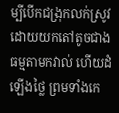ម្បីបើកជង្រុកលក់ស្រូវ ដោយយកតៅតូចជាងធម្មតាមកវាល់ ហើយដំឡើងថ្លៃ ព្រមទាំងកេ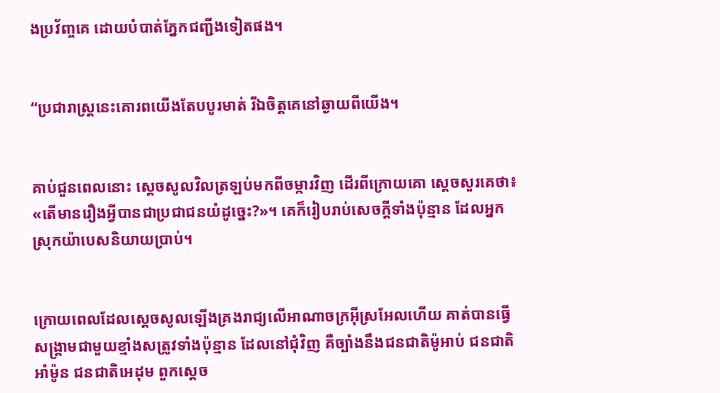ង‌ប្រវ័ញ្ចគេ ដោយបំបាត់ភ្នែកជញ្ជីងទៀតផង។


“ប្រជារាស្ដ្រនេះគោរពយើងតែបបូរមាត់ រីឯចិត្ដគេនៅឆ្ងាយពីយើង។


គាប់ជួនពេលនោះ ស្តេចសូលវិលត្រឡប់មកពីចម្ការវិញ ដើរពីក្រោយគោ ស្តេចសួរគេថា៖ «តើមានរឿងអ្វីបានជាប្រជា‌ជនយំដូច្នេះ?»។ គេក៏រៀបរាប់សេចក្តីទាំងប៉ុន្មាន ដែលអ្នកស្រុកយ៉ាបេសនិយាយប្រាប់។


ក្រោយពេលដែលស្តេចសូលឡើងគ្រងរាជ្យលើអាណា‌ចក្រអ៊ីស្រ‌អែលហើយ គាត់បានធ្វើសង្គ្រាមជាមួយខ្មាំងសត្រូវទាំងប៉ុន្មាន ដែលនៅជុំ‌វិញ គឺច្បាំងនឹងជន‌ជាតិម៉ូអាប់ ជន‌ជាតិអាំ‌ម៉ូន ជន‌ជាតិអេដុម ពួកស្តេច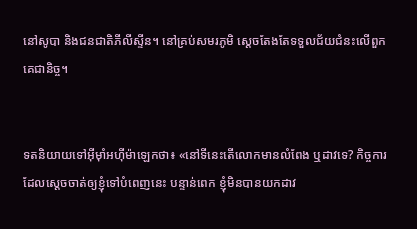នៅសូបា និងជន‌ជាតិភីលី‌ស្ទីន។ នៅគ្រប់សមរ‌ភូមិ ស្តេចតែងតែទទួលជ័យជំនះលើពួកគេជា‌និច្ច។


ទតនិយាយទៅអ៊ីមុាំអហ៊ី‌ម៉ាឡេកថា៖ «នៅទីនេះតើលោកមានលំពែង ឬដាវទេ? កិច្ចការដែលស្តេចចាត់ឲ្យខ្ញុំទៅបំពេញនេះ បន្ទាន់ពេក ខ្ញុំមិនបានយកដាវ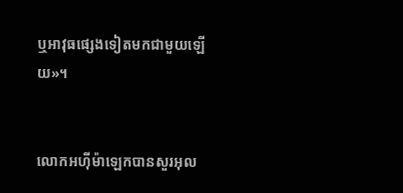ឬអាវុធផ្សេងទៀតមកជាមួយឡើយ»។


លោកអហ៊ី‌ម៉ាឡេកបានសួរអុល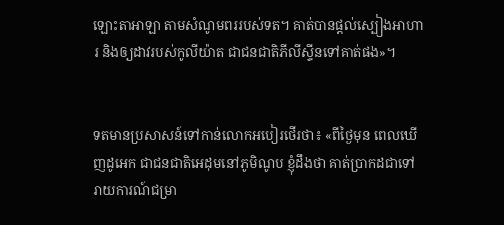ឡោះ‌តាអាឡា តាមសំណូមពររបស់ទត។ គាត់បានផ្តល់ស្បៀងអាហារ និងឲ្យដាវរបស់កូលីយ៉ាត ជាជន‌ជាតិភីលី‌ស្ទីនទៅគាត់ផង»។


ទតមានប្រសាសន៍ទៅកាន់លោកអបៀរ‌ថើរថា៖ «ពីថ្ងៃមុន ពេលឃើញដូអេក ជាជន‌ជាតិអេដុមនៅភូមិណូប ខ្ញុំដឹងថា គាត់ប្រាកដជាទៅរាយ‌ការណ៍ជម្រា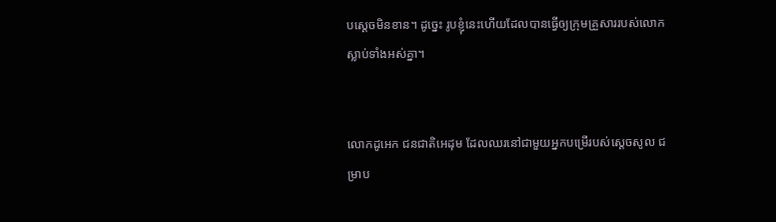បស្តេចមិនខាន។ ដូច្នេះ រូបខ្ញុំនេះហើយដែលបានធ្វើឲ្យក្រុមគ្រួសាររបស់លោកស្លាប់ទាំងអស់គ្នា។


លោកដូអេក ជន‌ជាតិអេដុម ដែលឈរនៅជាមួយអ្នកបម្រើរបស់ស្តេចសូល ជម្រាប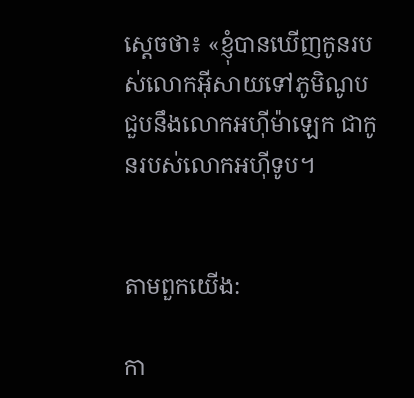ស្តេចថា៖ «ខ្ញុំបានឃើញកូនរបស់លោកអ៊ីសាយទៅភូមិណូប ជួបនឹងលោកអហ៊ី‌ម៉ាឡេក ជាកូនរបស់លោកអហ៊ី‌ទូប។


តាមពួកយើង:

កា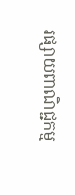រផ្សាយពាណិជ្ជកម្ម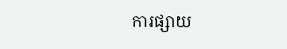ការផ្សាយ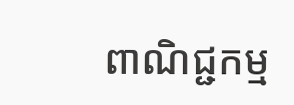ពាណិជ្ជកម្ម